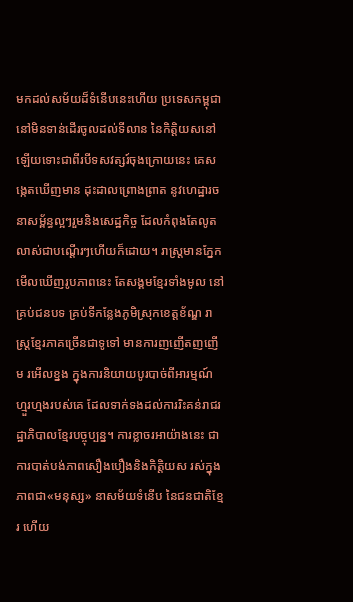មកដល់សម័យដ៏ទំនើបនេះហើយ ប្រទេសកម្ពុជា នៅមិនទាន់ដើរចូលដល់ទីលាន នៃកិត្តិយសនៅឡើយទោះជាពីរបីទសវត្សរ៍ចុងក្រោយនេះ គេសង្កេតឃើញមាន ដុះដាលព្រោងព្រាត នូវហេដ្ឋារចនាសម្ព័ន្ធល្អៗរួមនិងសេដ្ឋកិច្ច ដែលកំពុងតែលូតលាស់ជាបណ្តើរៗហើយក៏ដោយ។ រាស្ត្រមានភ្នែកមើលឃើញរូបភាពនេះ តែសង្គមខ្មែរទាំងមូល នៅគ្រប់ជនបទ គ្រប់ទីកន្លែងភូមិស្រុកខេត្តខ័ណ្ឌ រាស្ត្រខ្មែរភាគច្រើនជាទូទៅ មានការញញើតញញើម រអើលខ្នង ក្នុងការនិយាយបូរបាច់ពីអារម្មណ៍ហ្មួរហ្មងរបស់គេ ដែលទាក់ទងដល់ការរិះគន់រាជរដ្ឋាភិបាលខ្មែរបច្ចុប្បន្ន។ ការខ្លាចរអាយ៉ាងនេះ ជាការបាត់បង់ភាពសឿងបឿងនិងកិត្តិយស រស់ក្នុងភាពជា«មនុស្ស» នាសម័យទំនើប នៃជនជាតិខ្មែរ ហើយ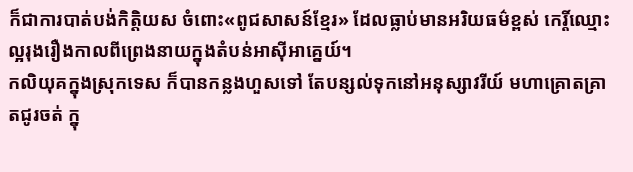ក៏ជាការបាត់បង់កិត្តិយស ចំពោះ«ពូជសាសន៍ខ្មែរ» ដែលធ្លាប់មានអរិយធម៌ខ្ពស់ កេរ្តិ៍ឈ្មោះល្អរុងរឿងកាលពីព្រេងនាយក្នុងតំបន់អាស៊ីអាគ្នេយ៍។
កលិយុគក្នុងស្រុកទេស ក៏បានកន្លងហួសទៅ តែបន្សល់ទុកនៅអនុស្សាវរីយ៍ មហាគ្រោតគ្រាតជូរចត់ ក្នុ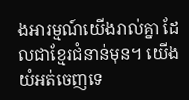ងអារម្មណ៍យើងរាល់គ្នា ដែលជាខ្មែរជំនាន់មុន។ យើងយំអត់ចេញទេ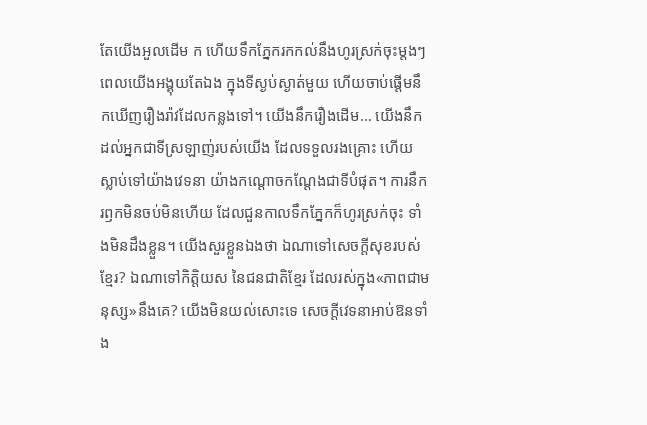តែយើងអួលដើម ក ហើយទឹកភ្នែករកកល់នឹងហូរស្រក់ចុះម្តងៗ ពេលយើងអង្គុយតែឯង ក្នុងទីស្ងប់ស្ងាត់មួយ ហើយចាប់ផ្តើមនឹកឃើញរឿងរ៉ាវដែលកន្លងទៅ។ យើងនឹករឿងដើម… យើងនឹកដល់អ្នកជាទីស្រឡាញ់របស់យើង ដែលទទួលរងគ្រោះ ហើយស្លាប់ទៅយ៉ាងវេទនា យ៉ាងកណ្តោចកណ្តែងជាទីបំផុត។ ការនឹករឭកមិនចប់មិនហើយ ដែលជួនកាលទឹកភ្នែកក៏ហូរស្រក់ចុះ ទាំងមិនដឹងខ្លួន។ យើងសួរខ្លួនឯងថា ឯណាទៅសេចក្តីសុខរបស់ខ្មែរ? ឯណាទៅកិត្តិយស នៃជនជាតិខ្មែរ ដែលរស់ក្នុង«ភាពជាមនុស្ស»នឹងគេ? យើងមិនយល់សោះទេ សេចក្តីវេទនាអាប់ឱនទាំង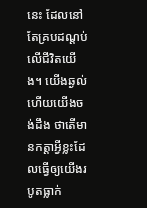នេះ ដែលនៅតែគ្របដណ្តប់លើជីវិតយើង។ យើងឆ្ងល់ហើយយើងចង់ដឹង ថាតើមានកត្តាអ្វីខ្លះដែលធ្វើឲ្យយើងរបូតធ្លាក់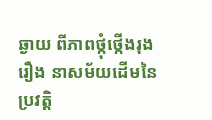ឆ្ងាយ ពីភាពថ្កុំថ្កើងរុងរឿង នាសម័យដើមនៃប្រវត្តិ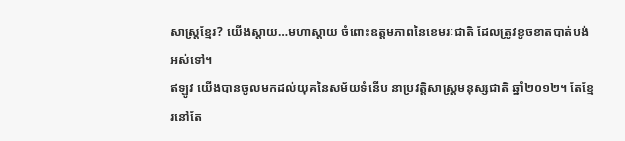សាស្ត្រខ្មែរ? យើងស្តាយ…មហាស្តាយ ចំពោះឧត្តមភាពនៃខេមរៈជាតិ ដែលត្រូវខូចខាតបាត់បង់អស់ទៅ។
ឥឡូវ យើងបានចូលមកដល់យុគនៃសម័យទំនើប នាប្រវត្តិសាស្ត្រមនុស្សជាតិ ឆ្នាំ២០១២។ តែខ្មែរនៅតែ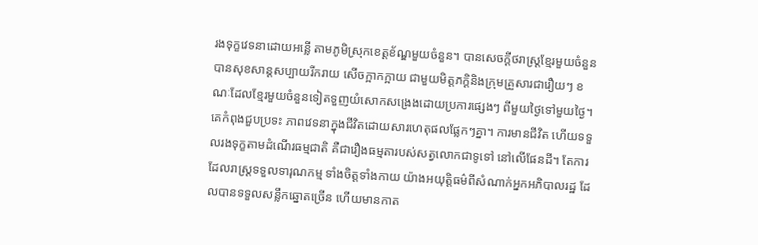រងទុក្ខវេទនាដោយអន្លើ តាមភូមិស្រុកខេត្តខ័ណ្ឌមួយចំនួន។ បានសេចក្តីថរាស្ត្រខ្មែរមួយចំនួន បានសុខសាន្តសប្បាយរីករាយ សើចក្អាកក្អាយ ជាមួយមិត្តភក្តិនិងក្រុមគ្រួសារជារឿយៗ ខណៈដែលខ្មែរមួយចំនួនទៀតទួញយំសោកសង្រេងដោយប្រការផ្សេងៗ ពីមួយថ្ងៃទៅមួយថ្ងៃ។ គេកំពុងជួបប្រទះ ភាពវេទនាក្នុងជីវិតដោយសារហេតុផលផ្លែកៗគ្នា។ ការមានជីវិត ហើយទទួលរងទុក្ខតាមដំណើរធម្មជាតិ គឺជារឿងធម្មតារបស់សត្វលោកជាទូទៅ នៅលើផែនដី។ តែការដែលរាស្ត្រទទួលទារុណកម្ម ទាំងចិត្តទាំងកាយ យ៉ាងអយុត្តិធម៌ពីសំណាក់អ្នកអភិបាលរដ្ឋ ដែលបានទទួលសន្លឹកឆ្នោតច្រើន ហើយមានកាត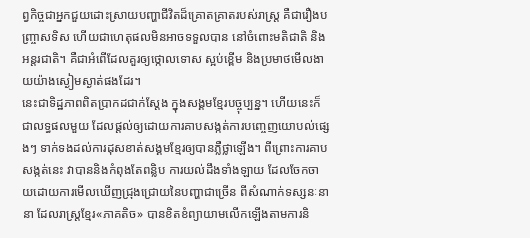ព្វកិច្ចជាអ្នកជួយដោះស្រាយបញ្ហាជីវិតដ៏គ្រោតគ្រាតរបស់រាស្ត្រ គឺជារឿងបញ្ច្រាសទិស ហើយជាហេតុផលមិនអាចទទួលបាន នៅចំពោះមតិជាតិ និងអន្តរជាតិ។ គឺជាអំពើដែលគួរឲ្យថ្កោលទោស ស្អប់ខ្ពើម និងប្រមាថមើលងាយយ៉ាងស្ងៀមស្ងាត់ផងដែរ។
នេះជាទិដ្ឋភាពពិតប្រាកដជាក់ស្តែង ក្នុងសង្គមខ្មែរបច្ចុប្បន្ន។ ហើយនេះក៏ជាលទ្ធផលមួយ ដែលផ្តល់ឲ្យដោយការគាបសង្កត់ការបញ្ចេញយោបល់ផ្សេងៗ ទាក់ទងដល់ការដុសខាត់សង្គមខ្មែរឲ្យបានភ្លឺថ្លាឡើង។ ពីព្រោះការគាបសង្កត់នេះ វាបាននិងកំពុងតែពន្លិប ការយល់ដឹងទាំងឡាយ ដែលចែកចាយដោយការមើលឃើញជ្រុងជ្រោយនៃបញ្ហាជាច្រើន ពីសំណាក់ទស្សនៈនានា ដែលរាស្ត្រខ្មែរ«ភាគតិច» បានខិតខំព្យាយាមលើកឡើងតាមការនិ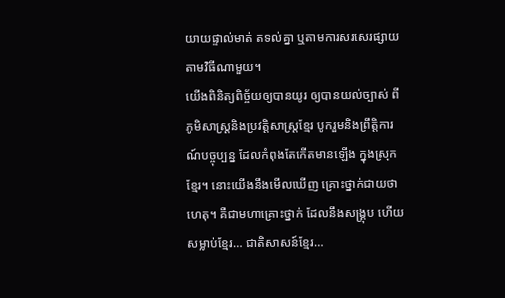យាយផ្ទាល់មាត់ តទល់គ្នា ឬតាមការសរសេរផ្សាយតាមវិធីណាមួយ។
យើងពិនិត្យពិច្ច័យឲ្យបានយូរ ឲ្យបានយល់ច្បាស់ ពីភូមិសាស្ត្រនិងប្រវត្តិសាស្ត្រខ្មែរ បូករួមនិងព្រឹត្តិការណ៍បច្ចុប្បន្ន ដែលកំពុងតែកើតមានឡើង ក្នុងស្រុកខ្មែរ។ នោះយើងនឹងមើលឃើញ គ្រោះថ្នាក់ជាយថាហេតុ។ គឺជាមហាគ្រោះថ្នាក់ ដែលនឹងសង្គ្រុប ហើយសម្លាប់ខ្មែរ… ជាតិសាសន៍ខ្មែរ…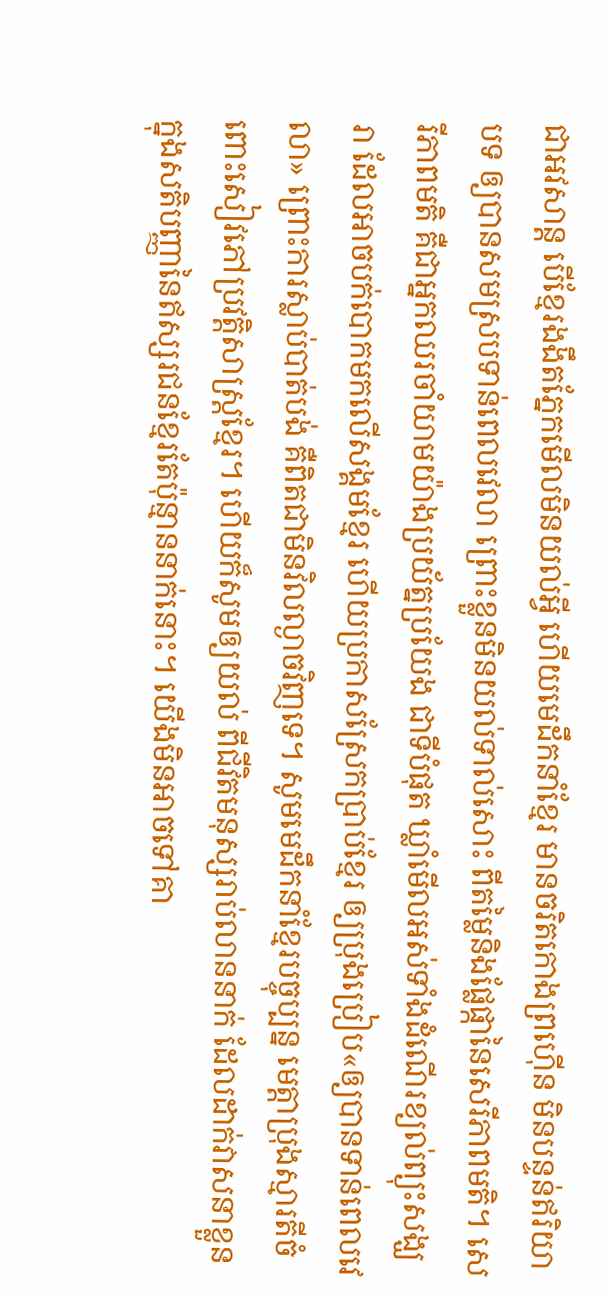ជាអវសាន្ត បើខ្មែរងងឹតភ្នែកមើលមិនយល់អ្វី ហើយមេដឹកនាំខ្មែរ មានចរិតកោងព្រហ៊ើន មិនបន្ទន់ឥរិយាបទ ឲ្យបានសមស្របទាន់ពេលវេលា ព្រោះខ្លួនមិនយល់ទាល់សោះ ពីតម្លៃនិងផ្លែផ្កានៃសេរីភាពមតិ។ សេរីភាពមតិ គឺជាអ្នកឈរចាំយាមយ៉ាងប្រយ័ត្នប្រយែង ជាទីបំផុត ឃ្លាំមើលអស់ទាំងដំណើរខ្យល់ព្យុះសង្ឃរា ដែលអាចបក់បោកមកលើសង្គមខ្មែរ ហើយប្រកាសស្រែកប្រាប់ខ្មែរ ឲ្យប្រុងប្រៀប«ឲ្យបានទាន់ពេលវេលា» ព្រោះការស្លាប់បាត់បង់ គឺពិតជាមិនវិលល្ងាចវិញទេ។ សូមមេដឹកនាំខ្មែរបច្ចុប្បន្ន មេត្តាប្រុងស្មារតីចំពោះសៀវភៅប្រវត្តិសាស្ត្រខ្មែរ។ ហើយក៏សូមឲ្យយល់ ពីជីវិតមនុស្សរាប់លាននាក់ ដែលដាក់វាសនាខ្លួន ក្នុងសតិបញ្ញានៃឥស្សរជនខ្មែរតែប៉ុន្មាននាក់នោះ។ យើងមិនអាចទៅគា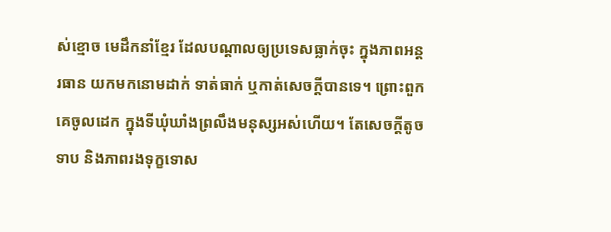ស់ខ្មោច មេដឹកនាំខ្មែរ ដែលបណ្តាលឲ្យប្រទេសធ្លាក់ចុះ ក្នុងភាពអន្តរធាន យកមកនោមដាក់ ទាត់ធាក់ ឬកាត់សេចក្តីបានទេ។ ព្រោះពួកគេចូលដេក ក្នុងទីឃុំឃាំងព្រលឹងមនុស្សអស់ហើយ។ តែសេចក្តីតូចទាប និងភាពរងទុក្ខទោស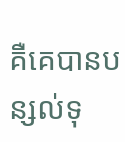គឺគេបានបន្សល់ទុ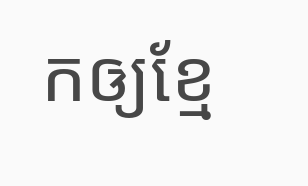កឲ្យខ្មែ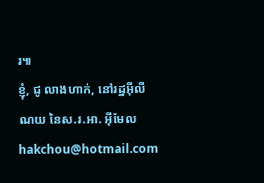រ៕
ខ្ញុំ, ជូ លាងហាក់, នៅរដ្ឋអ៊ីលីណយ នៃស.រ.អា. អ៊ីមែល hakchou@hotmail.com